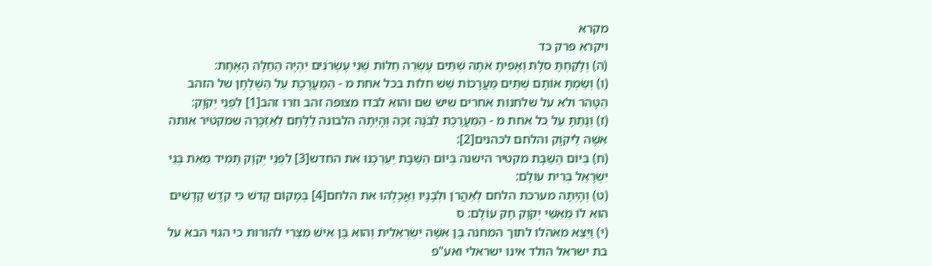מקרא
ויקרא פרק כד
(ה) וְלָקַחְתָּ סֹלֶת וְאָפִיתָ אֹתָהּ שְׁתֵּים עֶשְׂרֵה חַלּוֹת שְׁנֵי עֶשְׂרֹנִים יִהְיֶה הַחַלָּה הָאֶחָת:
(ו) וְשַׂמְתָּ אוֹתָם שְׁתַּיִם מַעֲרָכוֹת שֵׁשׁ חלות בכל אחת מ - הַמַּעֲרָכֶת עַל הַשֻּׁלְחָן של הזהב הַטָּהֹר ולא על שלחנות אחרים שיש שם והוא לבדו מצופה זהב וזרו זהב[1] לִפְנֵי יְקֹוָק:
(ז) וְנָתַתָּ עַל כל אחת מ - הַמַּעֲרֶכֶת לְבֹנָה זַכָּה וְהָיְתָה הלבונה לַלֶּחֶם לְאַזְכָּרָה שמקטיר אותה אִשֶּׁה לַיקֹוָק והלחם לכהנים[2]:
(ח) בְּיוֹם הַשַּׁבָּת מקטיר הישנה בְּיוֹם הַשַּׁבָּת יַעַרְכֶנּוּ את החדש[3] לִפְנֵי יְקֹוָק תָּמִיד מֵאֵת בְּנֵי יִשְׂרָאֵל בְּרִית עוֹלָם:
(ט) וְהָיְתָה מערכת הלחם לְאַהֲרֹן וּלְבָנָיו וַאֲכָלֻהוּ את הלחם[4] בְּמָקוֹם קָדֹשׁ כִּי קֹדֶשׁ קָדָשִׁים הוּא לוֹ מֵאִשֵּׁי יְקֹוָק חָק עוֹלָם: ס
(י) וַיֵּצֵא מאהלו לתוך המחנה בֶּן אִשָּׁה יִשְׂרְאֵלִית וְהוּא בֶּן אִישׁ מִצְרִי להורות כי הגוי הבא על בת ישראל הולד אינו ישראלי ואע"פ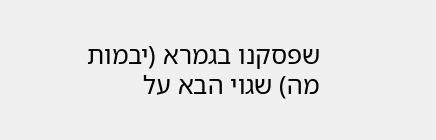שפסקנו בגמרא (יבמות מה) שגוי הבא על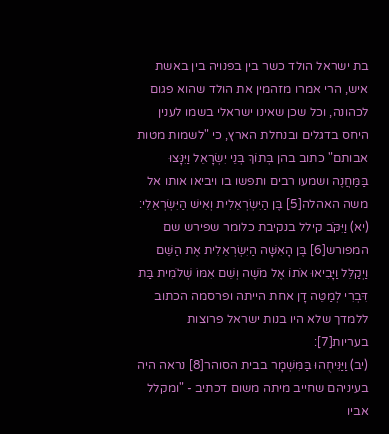בת ישראל הולד כשר בין בפנויה בין באשת איש, הרי אמרו מזהמין את הולד שהוא פגום לכהונה, וכל שכן שאינו ישראלי בשמו לענין היחס בדגלים ובנחלת הארץ, כי "לשמות מטות אבותם" כתוב בהן בְּתוֹךְ בְּנֵי יִשְׂרָאֵל וַיִּנָּצוּ בַּמַּחֲנֶה ושמעו רבים ותפשו בו ויביאו אותו אל משה האהלה[5] בֶּן הַיִּשְׂרְאֵלִית וְאִישׁ הַיִּשְׂרְאֵלִי:
(יא) וַיִּקֹּב קילל בנקיבת כלומר שפירש שם המפורש[6] בֶּן הָאִשָּׁה הַיִּשְׂרְאֵלִית אֶת הַשֵּׁם וַיְקַלֵּל וַיָּבִיאוּ אֹתוֹ אֶל מֹשֶׁה וְשֵׁם אִמּוֹ שְׁלֹמִית בַּת דִּבְרִי לְמַטֵּה דָן אחת הייתה ופרסמה הכתוב ללמדך שלא היו בנות ישראל פרוצות בעריות[7]:
(יב) וַיַּנִּיחֻהוּ בַּמִּשְׁמָר בבית הסוהר[8] נראה היה בעיניהם שחייב מיתה משום דכתיב - "ומקלל אביו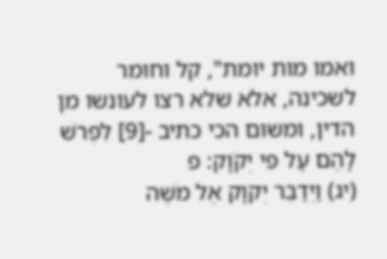ואמו מות יומת", קל וחומר לשכינה, אלא שלא רצו לעונשו מן הדין, ומשום הכי כתיב -[9] לִפְרֹשׁ לָהֶם עַל פִּי יְקֹוָק: פ
(יג) וַיְדַבֵּר יְקֹוָק אֶל מֹשֶׁה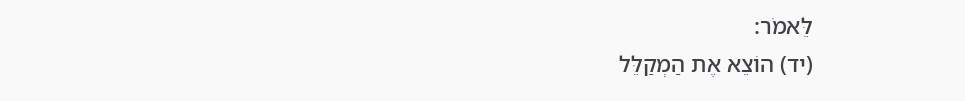לֵּאמֹר:
(יד) הוֹצֵא אֶת הַמְקַלֵּל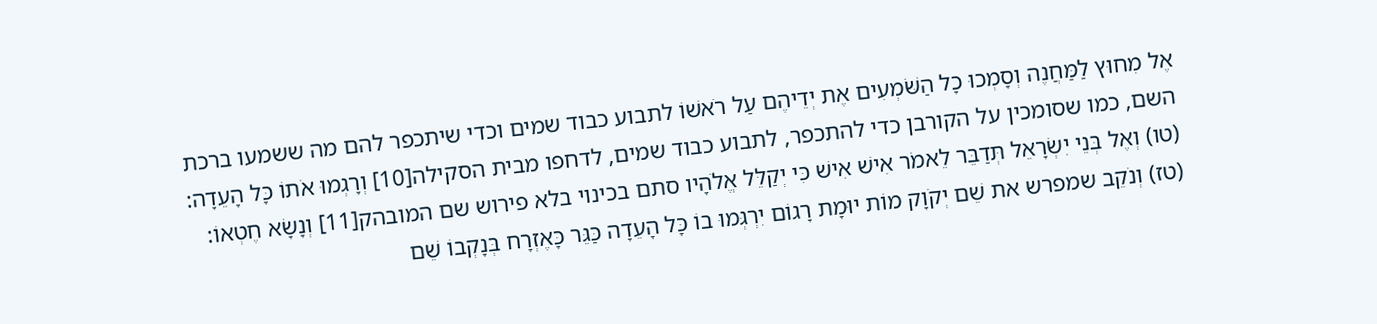אֶל מִחוּץ לַמַּחֲנֶה וְסָמְכוּ כָל הַשֹּׁמְעִים אֶת יְדֵיהֶם עַל רֹאשׁוֹ לתבוע כבוד שמים וכדי שיתכפר להם מה ששמעו ברכת השם, כמו שסומכין על הקורבן כדי להתכפר, לתבוע כבוד שמים, לדחפו מבית הסקילה[10] וְרָגְמוּ אֹתוֹ כָּל הָעֵדָה:
(טו) וְאֶל בְּנֵי יִשְׂרָאֵל תְּדַבֵּר לֵאמֹר אִישׁ אִישׁ כִּי יְקַלֵּל אֱלֹהָיו סתם בכינוי בלא פירוש שם המובהק[11] וְנָשָׂא חֶטְאוֹ:
(טז) וְנֹקֵב שמפרש את שֵׁם יְקֹוָק מוֹת יוּמָת רָגוֹם יִרְגְּמוּ בוֹ כָּל הָעֵדָה כַּגֵּר כָּאֶזְרָח בְּנָקְבוֹ שֵׁם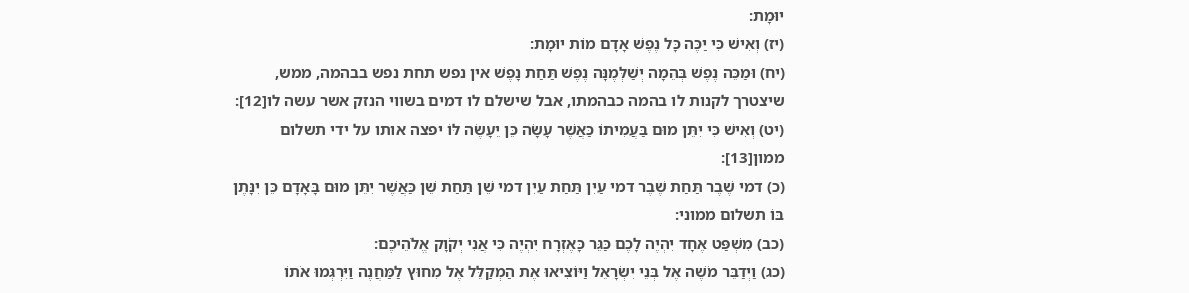יוּמָת:
(יז) וְאִישׁ כִּי יַכֶּה כָּל נֶפֶשׁ אָדָם מוֹת יוּמָת:
(יח) וּמַכֵּה נֶפֶשׁ בְּהֵמָה יְשַׁלְּמֶנָּה נֶפֶשׁ תַּחַת נָפֶשׁ אין נפש תחת נפש בבהמה, ממש, שיצטרך לקנות לו בהמה כבהמתו, אבל שישלם לו דמים בשווי הנזק אשר עשה לו[12]:
(יט) וְאִישׁ כִּי יִתֵּן מוּם בַּעֲמִיתוֹ כַּאֲשֶׁר עָשָׂה כֵּן יֵעָשֶׂה לּוֹ יפצה אותו על ידי תשלום ממון[13]:
(כ) דמי שֶׁבֶר תַּחַת שֶׁבֶר דמי עַיִן תַּחַת עַיִן דמי שֵׁן תַּחַת שֵׁן כַּאֲשֶׁר יִתֵּן מוּם בָּאָדָם כֵּן יִנָּתֶן בּוֹ תשלום ממוני:
(כב) מִשְׁפַּט אֶחָד יִהְיֶה לָכֶם כַּגֵּר כָּאֶזְרָח יִהְיֶה כִּי אֲנִי יְקֹוָק אֱלֹהֵיכֶם:
(כג) וַיְדַבֵּר מֹשֶׁה אֶל בְּנֵי יִשְׂרָאֵל וַיּוֹצִיאוּ אֶת הַמְקַלֵּל אֶל מִחוּץ לַמַּחֲנֶה וַיִּרְגְּמוּ אֹתוֹ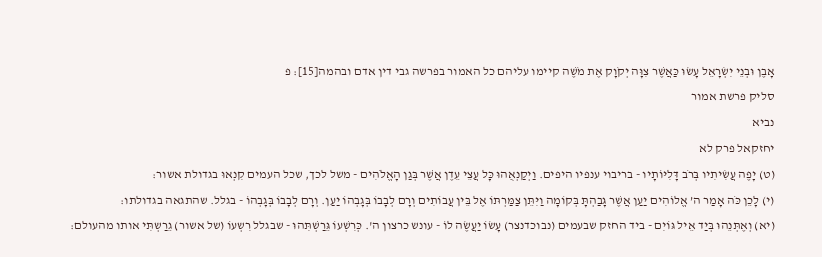אָבֶן וּבְנֵי יִשְׂרָאֵל עָשׂוּ כַּאֲשֶׁר צִוָּה יְקֹוָק אֶת מֹשֶׁה קיימו עליהם כל האמור בפרשה גבי דין אדם ובהמה[15]: פ
סליק פרשת אמור
נביא
יחזקאל פרק לא
(ט) יָפֶה עֲשִׂיתִיו בְּרֹב דָּלִיּוֹתָיו - בריבוי ענפיו היפים. וַיְקַנְאֻהוּ כָּל עֲצֵי עֵדֶן אֲשֶׁר בְּגַן הָאֱלֹהִים - משל לכך, שכל העמים קִנְאוּ בגדולת אשור:
(י) לָכֵן כֹּה אָמַר ה’ אֱלוֹהִים יַעַן אֲשֶׁר גָּבַהְתָּ בְּקוֹמָה וַיִּתֵּן צַמַּרְתּוֹ אֶל בֵּין עֲבוֹתִים וְרָם לְבָבוֹ בְּגָבְהוֹ יַעַן. וְרָם לְבָבוֹ בְּגָבְהוֹ - בגלל. שהתגאה בגדולתו:
(יא) וְאֶתְּנֵהוּ בְּיַד אֵיל גּוֹיִם - ביד החזק שבעמים (נבוכדנצר) עָשׂוֹ יַעֲשֶׂה לוֹ - עונש כרצון ה'. כְּרִשְׁעוֹ גֵּרַשְׁתִּהוּ - שבגלל רִשְעוֹ (של אשור) גֵרַשְתִּי אותו מהעולם: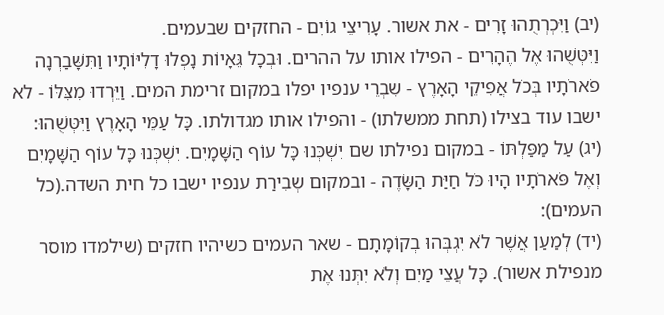(יב) וַיִּכְרְתֻהוּ זָרִים - את אשור. עָרִיצֵי גוֹיִם - החזקים שבעמים.
וַיִּטְּשֻׁהוּ אֶל הֶהָרִים - הפילו אותו על ההרים. וּבְכָל גֵּאָיוֹת נָפְלוּ דָלִיּוֹתָיו וַתִּשָּׁבַרְנָה פֹארֹתָיו בְּכֹל אֲפִיקֵי הָאָרֶץ - שִבְרֵי ענפיו יפלו במקום זרימת המים. וַיֵּרְדוּ מִצִּלּוֹ - לא ישבו עוד בצילו (תחת ממשלתו) - והפילו אותו מגדולתו. כָּל עַמֵּי הָאָרֶץ וַיִּטְּשֻׁהוּ:
(יג) עַל מַפַּלְתּוֹ - במקום נפילתו שם יִשְׁכְּנוּ כָּל עוֹף הַשָּׁמָיִם. יִשְׁכְּנוּ כָּל עוֹף הַשָּׁמָיִם וְאֶל פֹּארֹתָיו הָיוּ כֹּל חַיַּת הַשָּׂדֶה - ובמקום שְבִירַת ענפיו ישבו כל חית השדה.(כל העמים):
(יד) לְמַעַן אֲשֶׁר לֹא יִגְבְּהוּ בְקוֹמָתָם - שאר העמים כשיהיו חזקים (שילמדו מוסר מנפילת אשור). כָּל עֲצֵי מַיִם וְלֹא יִתְּנוּ אֶת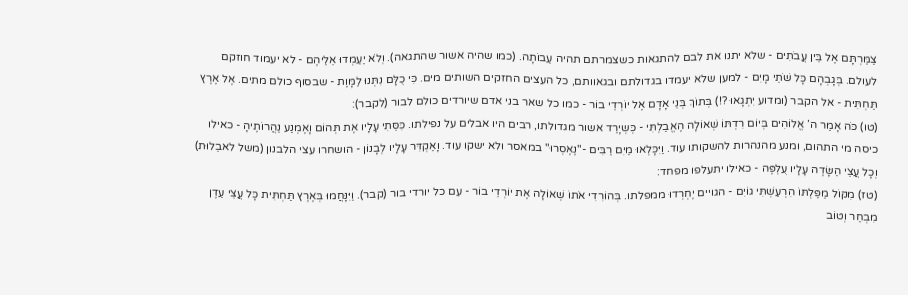צַמַּרְתָּם אֶל בֵּין עֲבֹתִים - שלא יתנו את לבם להתגאות כשצמרתם תהיה עַבוֹתָה. (כמו שהיה אשור שהתגאה). וְלֹא יַעַמְדוּ אֵלֵיהֶם - לא יעמוד חוזקם לעולם. בְּגָבְהָם כָּל שֹׁתֵי מָיִם - למען שלא יעמדו בגדולתם ובגאוותם, כל העצים החזקים השותים מים. כִּי כֻלָּם נִתְּנוּ לַמָּוֶת - שבסוף כולם מתים. אֶל אֶרֶץ תַּחְתִּית - אל הקבר (ומדוע יִתְגָאוּ ?!) בְּתוֹךְ בְּנֵי אָדָם אֶל יוֹרְדֵי בוֹר - כמו כל שאר בני אדם שיורדים כולם לבור (לקבר):
(טו) כֹּה אָמַר ה’ אֱלוֹהִים בְּיוֹם רִדְתּוֹ שְׁאוֹלָה הֶאֱבַלְתִּי - כְּשְיָרַד אשור מגדולתו, רבים היו אבלים על נפילתו. כִּסֵּתִי עָלָיו אֶת תְּהוֹם וָאֶמְנַע נַהֲרוֹתֶיהָ - כאילו כיסה מי התהום, ומנע מהנהרות להשקותו עוד. וַיִּכָּלְאוּ מַיִם רַבִּים -"נֶאֶסְרוּ" במאסר ולא ישקו עוד. וָאַקְדִּר עָלָיו לְבָנוֹן - הושחרו עצי הלבנון (משל לאבֵלוּת) וְכָל עֲצֵי הַשָּׂדֶה עָלָיו עֻלְפֶּה - כאילו יתעלפו מפחד:
(טז) מִקּוֹל מַפַּלְתּוֹ הִרְעַשְׁתִּי גוֹיִם - הגויים יֶחְרְדוּ ממפלתו. בְּהוֹרִדִי אֹתוֹ שְׁאוֹלָה אֶת יוֹרְדֵי בוֹר - עִם כל יורדי בור (קבר). וַיִּנָּחֲמוּ בְּאֶרֶץ תַּחְתִּית כָּל עֲצֵי עֵדֶן מִבְחַר וְטוֹב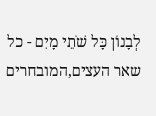לְבָנוֹן כָּל שֹׁתֵי מָיִם - כל שאר העצים,המובחרים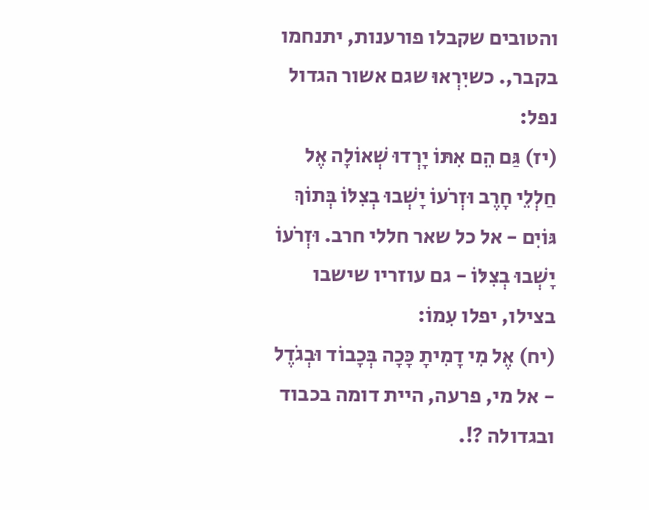והטובים שקבלו פורענות, יתנחמו בקבר,. כשיִרְאוּ שגם אשור הגדול נפל:
(יז) גַּם הֵם אִתּוֹ יָרְדוּ שְׁאוֹלָה אֶל חַלְלֵי חָרֶב וּזְרֹעוֹ יָשְׁבוּ בְצִלּוֹ בְּתוֹךְ גּוֹיִם - אל כל שאר חללי חרב. וּזְרֹעוֹ יָשְׁבוּ בְצִלּוֹ - גם עוזריו שישבו בצילו, יפלו עִמוֹ:
(יח) אֶל מִי דָמִיתָ כָּכָה בְּכָבוֹד וּבְגֹדֶל - אל מי, פרעה, היית דומה בכבוד ובגדולה ?!.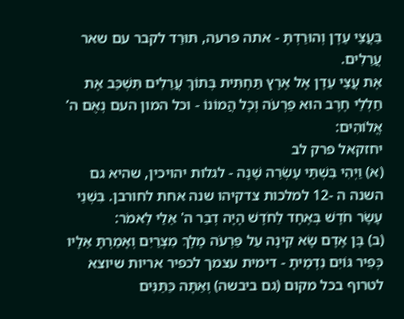בַּעֲצֵי עֵדֶן וְהוּרַדְתָּ - אתה פרעה, תּוּרַד לקבר עם שאר עֲרֵלִים.
אֶת עֲצֵי עֵדֶן אֶל אֶרֶץ תַּחְתִּית בְּתוֹךְ עֲרֵלִים תִּשְׁכַּב אֶת חַלְלֵי חֶרֶב הוּא פַרְעֹה וְכָל הֲמוֹנוֹ - וכל המון העם נְאֻם ה’ אֱלוֹהִים:
יחזקאל פרק לב
(א) וַיְהִי בִּשְׁתֵּי עֶשְׂרֵה שָׁנָה - לגלות יהויכין, שהיא גם השנה ה -12 למלכות צדקיהו שנה אחת לחורבן. בִּשְׁנֵי עָשָׂר חֹדֶשׁ בְּאֶחָד לַחֹדֶשׁ הָיָה דְבַר ה' אֵלַי לֵאמֹר:
(ב) בֶּן אָדָם שָׂא קִינָה עַל פַּרְעֹה מֶלֶךְ מִצְרַיִם וְאָמַרְתָּ אֵלָיו כְּפִיר גּוֹיִם נִדְמֵיתָ - דימית עצמך לכפיר אריות שיוצא לטרוף בכל מקום (גם ביבשה) וְאַתָּה כַּתַּנִּים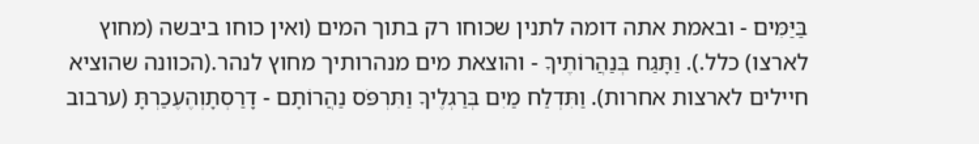בַּיַּמִּים - ובאמת אתה דומה לתנין שכוחו רק בתוך המים (ואין כוחו ביבשה (מחוץ לארצו) כלל.). וַתָּגַח בְּנַהֲרוֹתֶיךָ - והוצאת מים מנהרותיך מחוץ לנהר.(הכוונה שהוציא חיילים לארצות אחרות). וַתִּדְלַח מַיִם בְּרַגְלֶיךָ וַתִּרְפֹּס נַהֲרוֹתָם - דָרַסְתָוְהֶעֶכַרְתָּ (ערבוב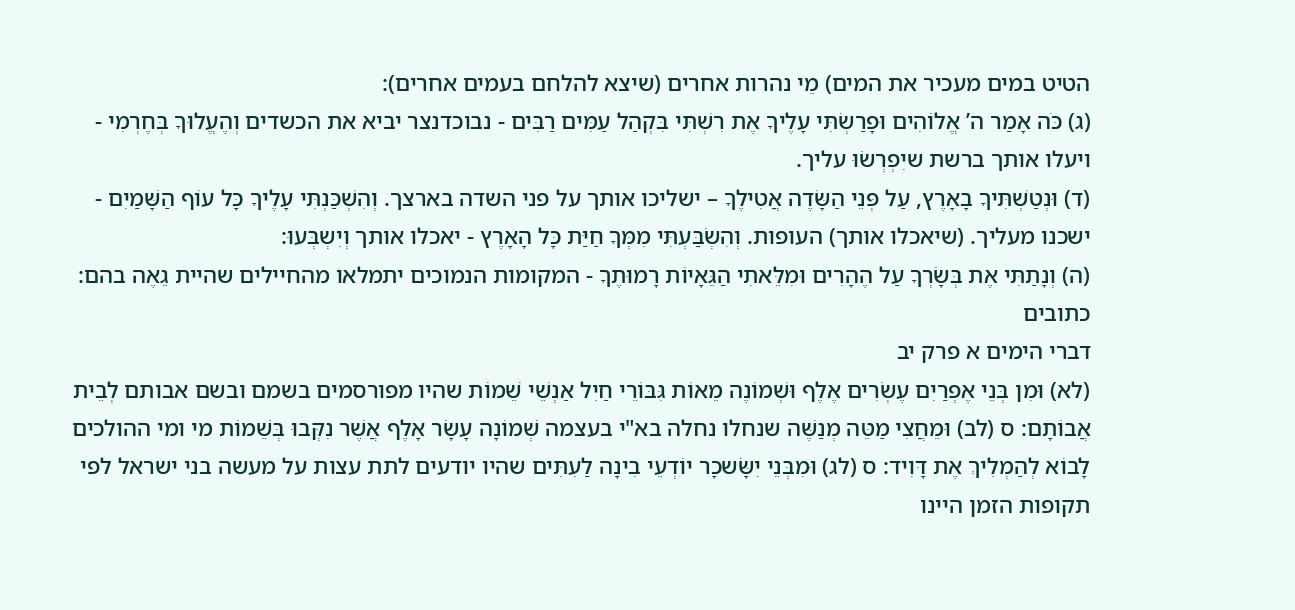הטיט במים מעכיר את המים) מֵי נהרות אחרים (שיצא להלחם בעמים אחרים):
(ג) כֹּה אָמַר ה’ אֱלוֹהִים וּפָרַשְׂתִּי עָלֶיךָ אֶת רִשְׁתִּי בִּקְהַל עַמִּים רַבִּים - נבוכדנצר יביא את הכשדים וְהֶעֱלוּךָ בְּחֶרְמִי - ויעלו אותך ברשת שיִפְרְשֹוּ עליך.
(ד) וּנְטַשְׁתִּיךָ בָאָרֶץ, עַל פְּנֵי הַשָּׂדֶה אֲטִילֶךָ – ישליכו אותך על פני השדה בארצך. וְהִשְׁכַּנְתִּי עָלֶיךָ כָּל עוֹף הַשָּׁמַיִם - ישכנו מעליך. (שיאכלו אותך) העופות. וְהִשְׂבַּעְתִּי מִמְּךָ חַיַּת כָּל הָאָרֶץ - יאכלו אותך וְיִשְבְּעוּ:
(ה) וְנָתַתִּי אֶת בְּשָׂרְךָ עַל הֶהָרִים וּמִלֵּאתִי הַגֵּאָיוֹת רָמוּתֶךָ - המקומות הנמוכים יתמלאו מהחיילים שהיית גֵאֶה בהם:
כתובים
דברי הימים א פרק יב
(לא) וּמִן בְּנֵי אֶפְרַיִם עֶשְׂרִים אֶלֶף וּשְׁמוֹנֶה מֵאוֹת גִּבּוֹרֵי חַיִל אַנְשֵׁי שֵׁמוֹת שהיו מפורסמים בשמם ובשם אבותם לְבֵית אֲבוֹתָם: ס (לב) וּמֵחֲצִי מַטֵּה מְנַשֶּׁה שנחלו נחלה בא"י בעצמה שְׁמוֹנָה עָשָׂר אָלֶף אֲשֶׁר נִקְּבוּ בְּשֵׁמוֹת מי ומי ההולכים לָבוֹא לְהַמְלִיךְ אֶת דָּוִיד: ס (לג) וּמִבְּנֵי יִשָּׂשכָר יוֹדְעֵי בִינָה לַעִתִּים שהיו יודעים לתת עצות על מעשה בני ישראל לפי תקופות הזמן היינו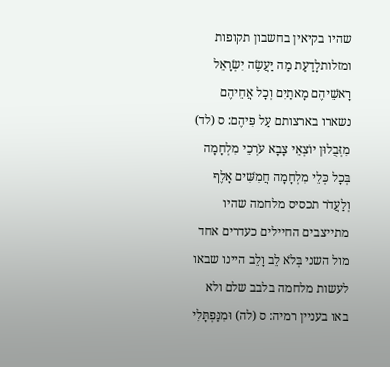שהיו בקיאין בחשבון תקופות ומזלותלָדַעַת מַה יַּעֲשֶׂה יִשְׂרָאֵל רָאשֵׁיהֶם מָאתַיִם וְכָל אֲחֵיהֶם נשארו בארצותם עַל פִּיהֶם: ס (לד) מִזְּבֻלוּן יוֹצְאֵי צָבָא עֹרְכֵי מִלְחָמָה בְּכָל כְּלֵי מִלְחָמָה חֲמִשִּׁים אָלֶף וְלַעֲדֹר תכסיס מלחמה שהיו מתייצבים החיילים כעדרים אחד מול השני בְּלֹא לֵב וָלֵב היינו שבאו לעשות מלחמה בלבב שלם ולא באו בעניין רמיה: ס (לה) וּמִנַּפְתָּלִי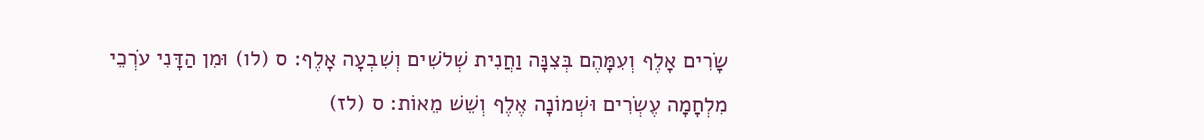שָׂרִים אָלֶף וְעִמָּהֶם בְּצִנָּה וַחֲנִית שְׁלֹשִׁים וְשִׁבְעָה אָלֶף: ס (לו) וּמִן הַדָּנִי עֹרְכֵי מִלְחָמָה עֶשְׂרִים וּשְׁמוֹנָה אֶלֶף וְשֵׁשׁ מֵאוֹת: ס (לז)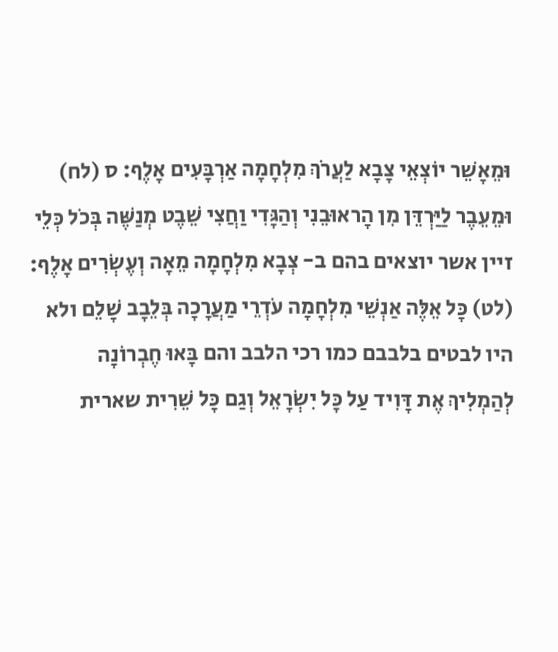וּמֵאָשֵׁר יוֹצְאֵי צָבָא לַעֲרֹךְ מִלְחָמָה אַרְבָּעִים אָלֶף: ס (לח) וּמֵעֵבֶר לַיַּרְדֵּן מִן הָראוּבֵנִי וְהַגָּדִי וַחֲצִי שֵׁבֶט מְנַשֶּׁה בְּכֹל כְּלֵי זיין אשר יוצאים בהם ב- צְבָא מִלְחָמָה מֵאָה וְעֶשְׂרִים אָלֶף: (לט) כָּל אֵלֶּה אַנְשֵׁי מִלְחָמָה עֹדְרֵי מַעֲרָכָה בְּלֵבָב שָׁלֵם ולא היו לבטים בלבבם כמו רכי הלבב והם בָּאוּ חֶבְרוֹנָה לְהַמְלִיךְ אֶת דָּוִיד עַל כָּל יִשְׂרָאֵל וְגַם כָּל שֵׁרִית שארית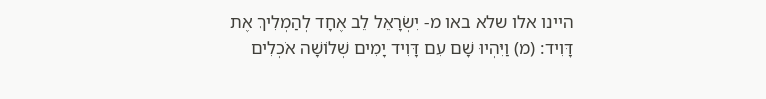היינו אלו שלא באו מ- יִשְׂרָאֵל לֵב אֶחָד לְהַמְלִיךְ אֶת דָּוִיד: (מ) וַיִּהְיוּ שָׁם עִם דָּוִיד יָמִים שְׁלוֹשָׁה אֹכְלִים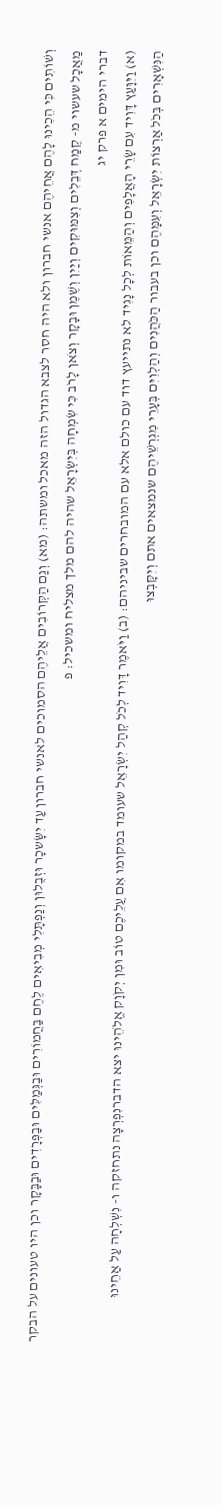וְשׁוֹתִים כִּי הֵכִינוּ לָהֶם אֲחֵיהֶם אנשי חברון ולא היה חסר לצבא הגדול הזה מאכל ומשתה: (מא) וְגַם הַקְּרוֹבִים אֲלֵיהֶם הסמוכים לאנשי חברון עַד יִשָּׂשכָר וּזְבֻלוּן וְנַפְתָּלִי מְבִיאִים לֶחֶם בַּחֲמוֹרִים וּבַגְּמַלִּים וּבַפְּרָדִים וּבַבָּקָר וכן היו טעונים על הבקר מַאֲכָל שעשוי מ- קֶמַח דְּבֵלִים וְצִמּוּקִים וְיַיִן וְשֶׁמֶן וּבָקָר וְצֹאן לָרֹב כִּי שִׂמְחָה בְּיִשְׂרָאֵל שהיה להם מלך מצליח ומשכיל: פ
דברי הימים א פרק יג
(א) וַיִּוָּעַץ דָּוִיד עִם שָׂרֵי הָאֲלָפִים וְהַמֵּאוֹת לְכָל נָגִיד לא נתייעץ דוד עם כולם אלא עם המובחרים שביניהם: (ב) וַיֹּאמֶר דָּוִיד לְכֹל קְהַל יִשְׂרָאֵל שעומד במקומו אִם עֲלֵיכֶם טוֹב וּמִן יְקֹוָק אֱלֹהֵינוּ יצא הדברנִפְרְצָה נתחזקה ו- נִשְׁלְחָה עַל אַחֵינוּ הַנִּשְׁאָרִים בְּכֹל אַרְצוֹת יִשְׂרָאֵל וְעִמָּהֶם וכן בעבור הַכֹּהֲנִים וְהַלְוִיִּם בְּעָרֵי מִגְרְשֵׁיהֶם שנמצאים אתם וְיִקָּבְצוּ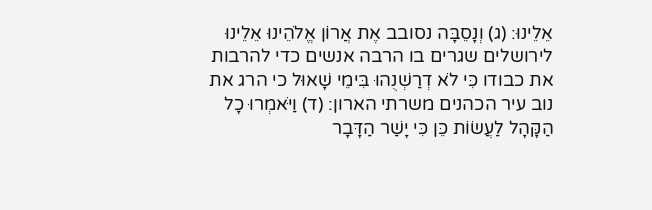אֵלֵינוּ: (ג) וְנָסֵבָּה נסובב אֶת אֲרוֹן אֱלֹהֵינוּ אֵלֵינוּ לירושלים שגרים בו הרבה אנשים כדי להרבות את כבודו כִּי לֹא דְרַשְׁנֻהוּ בִּימֵי שָׁאוּל כי הרג את נוב עיר הכהנים משרתי הארון: (ד) וַיֹּאמְרוּ כָל הַקָּהָל לַעֲשׂוֹת כֵּן כִּי יָשַׁר הַדָּבָר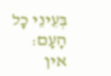בְּעֵינֵי כָל הָעָם:
אין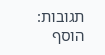תגובות:
הוסף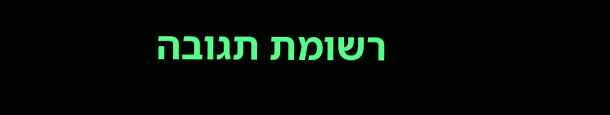רשומת תגובה